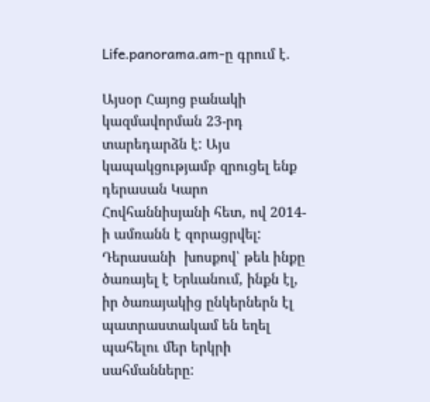Life.panorama.am-ը գրում է․

Այսօր Հայոց բանակի կազմավորման 23-րդ տարեդարձն է: Այս կապակցությամբ զրուցել ենք դերասան Կարո Հովհաննիսյանի հետ, ով 2014-ի ամռանն է զորացրվել:  Դերասանի  խոսքով՝ թեև ինքը ծառայել է Երևանում, ինքն էլ, իր ծառայակից ընկերներն էլ պատրաստակամ են եղել պահելու մեր երկրի սահմանները: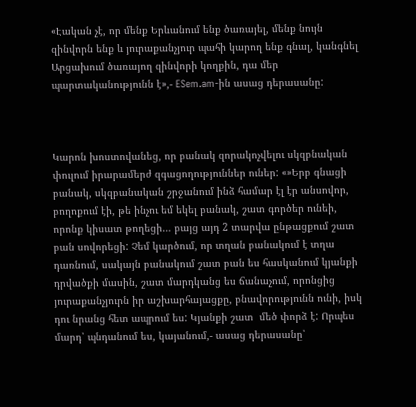«Էական չէ, որ մենք Երևանում ենք ծառայել, մենք նույն զինվորն ենք և յուրաքանչյուր պահի կարող ենք գնալ, կանգնել Արցախում ծառայող զինվորի կողքին, դա մեր պարտականությունն է»,- ESem.am-ին ասաց դերասանը:



Կարոն խոստովանեց, որ բանակ զորակոչվելու սկզբնական փուլում իրարամերժ զգացողություններ ուներ: «»Երբ գնացի բանակ, սկզբանական շրջանում ինձ համար էլ էր անսովոր, բողոքում էի, թե ինչու եմ եկել բանակ, շատ գործեր ունեի, որոնք կիսատ թողեցի… բայց այդ 2 տարվա ընթացքում շատ բան սովորեցի: Չեմ կարծում, որ տղան բանակում է տղա դառնում, սակայն բանակում շատ բան ես հասկանում կյանքի դրվածքի մասին, շատ մարդկանց ես ճանաչում, որոնցից յուրաքանչյուրն իր աշխարհայացքը, բնավորությունն ունի, իսկ դու նրանց հետ ապրում ես: Կյանքի շատ  մեծ փորձ է: Որպես մարդ՝ պնդանում ես, կայանում,- ասաց դերասանը՝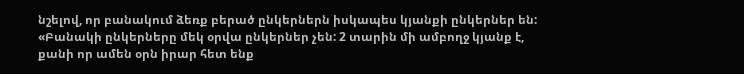նշելով, որ բանակում ձեռք բերած ընկերներն իսկապես կյանքի ընկերներ են: «Բանակի ընկերները մեկ օրվա ընկերներ չեն: 2 տարին մի ամբողջ կյանք է, քանի որ ամեն օրն իրար հետ ենք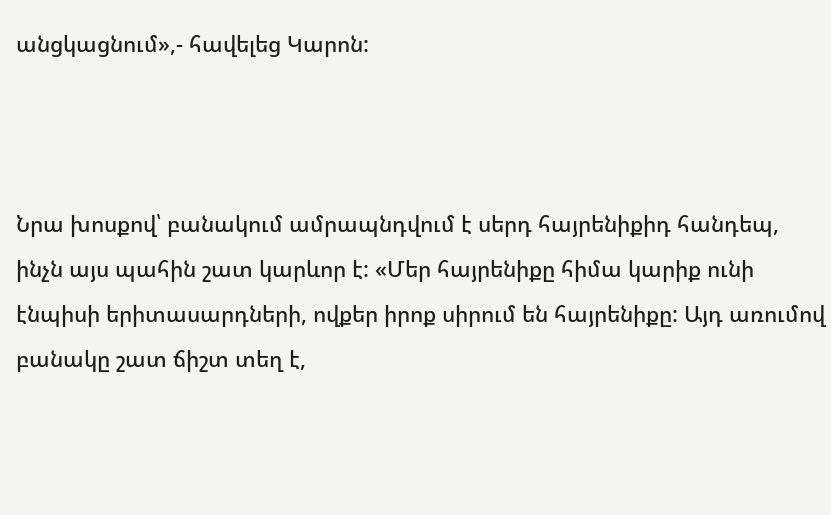անցկացնում»,- հավելեց Կարոն:



Նրա խոսքով՝ բանակում ամրապնդվում է սերդ հայրենիքիդ հանդեպ, ինչն այս պահին շատ կարևոր է: «Մեր հայրենիքը հիմա կարիք ունի էնպիսի երիտասարդների, ովքեր իրոք սիրում են հայրենիքը: Այդ առումով  բանակը շատ ճիշտ տեղ է,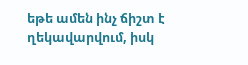եթե ամեն ինչ ճիշտ է ղեկավարվում, իսկ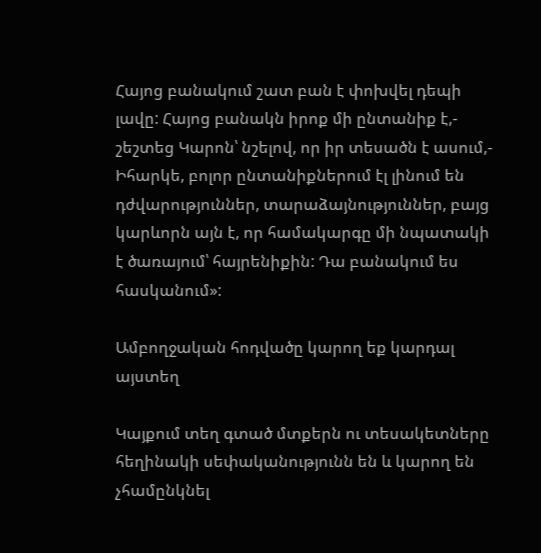Հայոց բանակում շատ բան է փոխվել դեպի լավը: Հայոց բանակն իրոք մի ընտանիք է,- շեշտեց Կարոն՝ նշելով, որ իր տեսածն է ասում,- Իհարկե, բոլոր ընտանիքներում էլ լինում են դժվարություններ, տարաձայնություններ, բայց կարևորն այն է, որ համակարգը մի նպատակի է ծառայում՝ հայրենիքին: Դա բանակում ես հասկանում»:

Ամբողջական հոդվածը կարող եք կարդալ այստեղ

Կայքում տեղ գտած մտքերն ու տեսակետները հեղինակի սեփականությունն են և կարող են չհամընկնել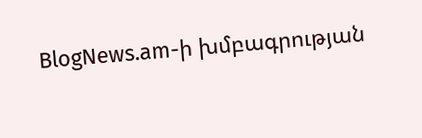BlogNews.am-ի խմբագրության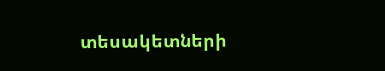տեսակետների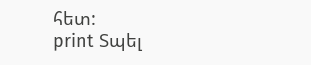հետ:
print Տպել